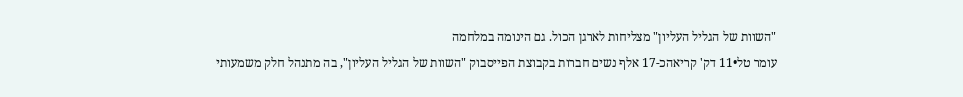"השוות של הגליל העליון" מצליחות לארגן הכול. גם הינומה במלחמה
עומר טל•11 דק' קריאהכ-17 אלף נשים חברות בקבוצת הפייסבוק "השוות של הגליל העליון", בה מתנהל חלק משמעותי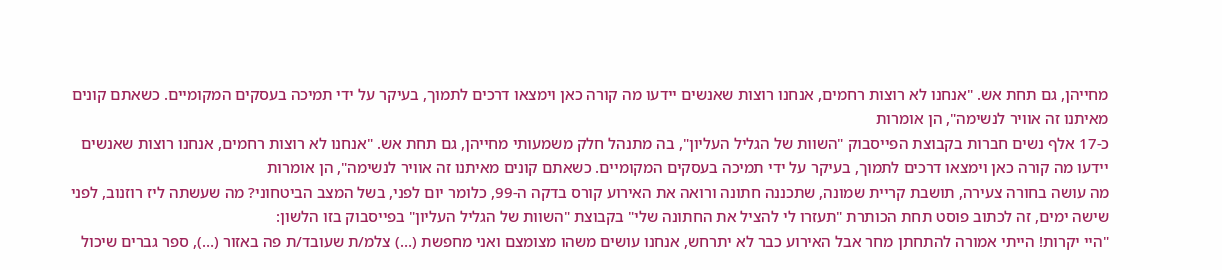מחייהן, גם תחת אש. "אנחנו לא רוצות רחמים, אנחנו רוצות שאנשים יידעו מה קורה כאן וימצאו דרכים לתמוך, בעיקר על ידי תמיכה בעסקים המקומיים. כשאתם קונים מאיתנו זה אוויר לנשימה", הן אומרות
כ-17 אלף נשים חברות בקבוצת הפייסבוק "השוות של הגליל העליון", בה מתנהל חלק משמעותי מחייהן, גם תחת אש. "אנחנו לא רוצות רחמים, אנחנו רוצות שאנשים יידעו מה קורה כאן וימצאו דרכים לתמוך, בעיקר על ידי תמיכה בעסקים המקומיים. כשאתם קונים מאיתנו זה אוויר לנשימה", הן אומרות
מה עושה בחורה צעירה, תושבת קריית שמונה, שתכננה חתונה ורואה את האירוע קורס בדקה ה-99, כלומר יום לפני, בשל המצב הביטחוני? מה שעשתה ליז רוזנוב, לפני שישה ימים, זה לכתוב פוסט תחת הכותרת "תעזרו לי להציל את החתונה שלי" בקבוצת "השוות של הגליל העליון" בפייסבוק בזו הלשון:
"היי יקרות! הייתי אמורה להתחתן מחר אבל האירוע כבר לא יתרחש, אנחנו עושים משהו מצומצם ואני מחפשת (…) צלמ/ת שעובד/ת פה באזור (…), ספר גברים שיכול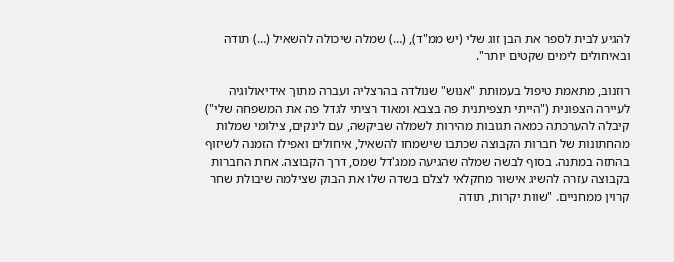להגיע לבית לספר את הבן זוג שלי (יש ממ"ד), (…) שמלה שיכולה להשאיל (…) תודה ובאיחולים לימים שקטים יותר".

רוזנוב, מתאמת טיפול בעמותת "אנוש" שנולדה בהרצליה ועברה מתוך אידיאולוגיה לעיירה הצפונית ("הייתי תצפיתנית פה בצבא ומאוד רציתי לגדל פה את המשפחה שלי") קיבלה להערכתה כמאה תגובות מהירות לשמלה שביקשה, עם לינקים, צילומי שמלות מהחתונות של חברות הקבוצה שכתבו שישמחו להשאיל, איחולים ואפילו הזמנה לשיזוף בהתזה במתנה. בסוף לבשה שמלה שהגיעה ממג'דל שמס, דרך הקבוצה. אחת החברות בקבוצה עזרה להשיג אישור מחקלאי לצלם בשדה שלו את הבוק שצילמה שיבולת שחר קרוין ממחניים. "שוות יקרות, תודה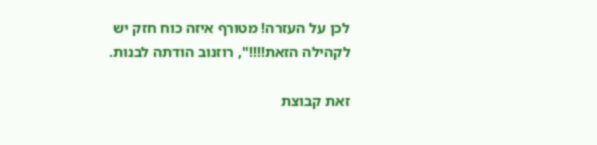לכן על העזרה! מטורף איזה כוח חזק יש לקהילה הזאת!!!!", רוזנוב הודתה לבנות.

זאת קבוצת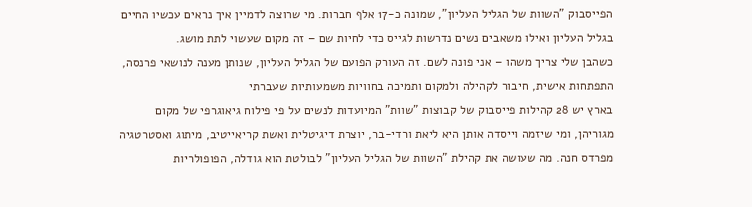הפייסבוק "השוות של הגליל העליון", שמונה כ-17 אלף חברות. מי שרוצה לדמיין איך נראים עכשיו החיים בגליל העליון ואילו משאבים נשים נדרשות לגייס כדי לחיות שם – זה מקום שעשוי לתת מושג.
כשהבן שלי צריך משהו – אני פונה לשם. זה העורק הפועם של הגליל העליון, שנותן מענה לנושאי פרנסה, התפתחות אישית, חיבור לקהילה ולמקום ותמיכה בחוויות משמעותיות שעברתי
בארץ יש 28 קהילות פייסבוק של קבוצות "שוות" המיועדות לנשים על פי פילוח גיאוגרפי של מקום מגוריהן, ומי שיזמה וייסדה אותן היא ליאת ורדי-בר, יוצרת דיגיטלית ואשת קריאייטיב, מיתוג ואסטרטגיה מפרדס חנה. מה שעושה את קהילת "השוות של הגליל העליון" לבולטת הוא גודלה, הפופולריות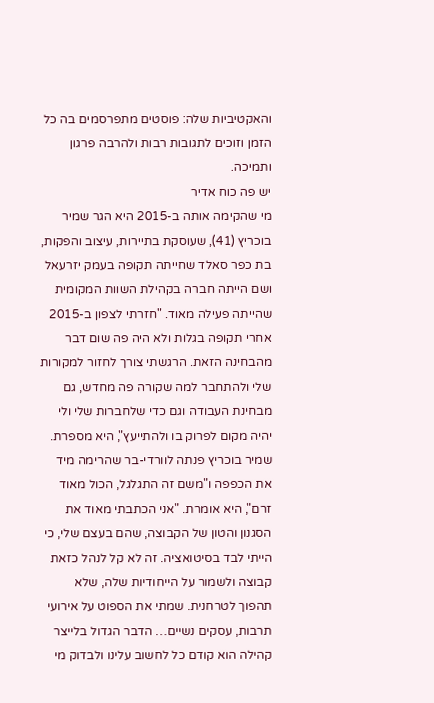והאקטיביות שלה: פוסטים מתפרסמים בה כל הזמן וזוכים לתגובות רבות ולהרבה פרגון ותמיכה.
יש פה כוח אדיר
מי שהקימה אותה ב-2015 היא הגר שמיר בוכריץ (41), שעוסקת בתיירות, עיצוב והפקות, בת כפר סאלד שחייתה תקופה בעמק יזרעאל ושם הייתה חברה בקהילת השוות המקומית שהייתה פעילה מאוד. "חזרתי לצפון ב-2015 אחרי תקופה בגלות ולא היה פה שום דבר מהבחינה הזאת. הרגשתי צורך לחזור למקורות שלי ולהתחבר למה שקורה פה מחדש, גם מבחינת העבודה וגם כדי שלחברות שלי ולי יהיה מקום לפרוק בו ולהתייעץ", היא מספרת. שמיר בוכריץ פנתה לוורדי-בר שהרימה מיד את הכפפה ו"משם זה התגלגל, הכול מאוד זרם", היא אומרת. "אני הכתבתי מאוד את הסגנון והטון של הקבוצה, שהם בעצם שלי, כי הייתי לבד בסיטואציה. זה לא קל לנהל כזאת קבוצה ולשמור על הייחודיות שלה, שלא תהפוך לטרחנית. שמתי את הספוט על אירועי תרבות, עסקים נשיים… הדבר הגדול בלייצר קהילה הוא קודם כל לחשוב עלינו ולבדוק מי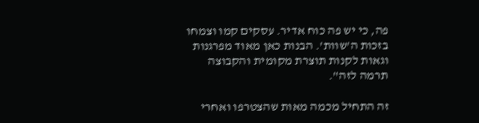פה, כי יש פה כוח אדיר. עסקים קמו וצמחו בזכות ה'שוות'. הבנות כאן מאוד מפרגנות וגאות לקנות תוצרת מקומית והקבוצה תרמה לזה".

זה התחיל מכמה מאות שהצטרפו ואחרי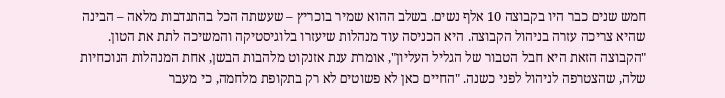חמש שנים כבר היו בקבוצה 10 אלף נשים. בשלב ההוא שמיר בוכריץ – שעשתה הכל בהתנדבות מלאה – הבינה שהיא צריכה עזרה בניהול הקבוצה. היא הכניסה עוד מנהלות שיעזרו בלוגיסטיקה והמשיכה לתת את הטון.
"הקבוצה הזאת היא חבל הטבור של הגליל העליון", אומרת ענת אזנקוט מלהבות הבשן, אחת המנהלות הנוכחיות שלה, שהצטרפה לניהול לפני כשנה. "החיים כאן לא פשוטים לא רק בתקופת מלחמה, כי מעבר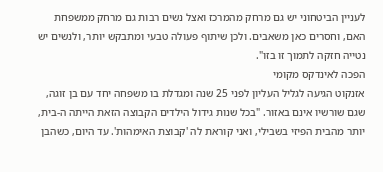לעניין הביטחוני יש גם מרחק מהמרכז ואצל נשים רבות גם מרחק ממשפחת האם, וחסרים כאן משאבים. ולכן שיתוף פעולה טבעי ומתבקש יותר, ולנשים יש נטייה חזקה לתמוך זו בזו".
הפכה לאינדקס מקומי
אזנקוט הגיעה לגליל העליון לפני 25 שנה ומגדלת בו משפחה יחד עם בן זוגה, שגם שורשיו אינם באזור. "בכל שנות גידול הילדים הקבוצה הזאת הייתה ה-בית, יותר מהבית הפיזי בשבילי, ואני קוראת לה 'קבוצת האימהות'. עד היום, כשהבן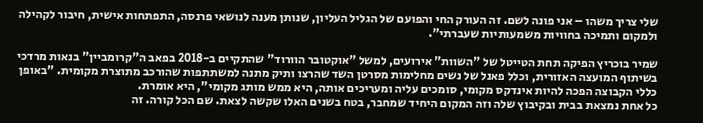שלי צריך משהו – אני פונה לשם. זה העורק החי והפועם של הגליל העליון, שנותן מענה לנושאי פרנסה, התפתחות אישית, חיבור לקהילה ולמקום ותמיכה בחוויות משמעותיות שעברתי".

שמיר בוכריץ הפיקה תחת הטייטל של "השוות" אירועים, למשל "אוקטובר הוורוד" שהתקיים ב-2018 בפאב ה"קרומביין" בנאות מרדכי בשיתוף המועצה האזורית, וכלל פאנל של נשים מחלימות מסרטן השד שהרצו ותיק מתנה למשתתפות שהורכב מתוצרת מקומית. "באופן כללי הקבוצה הפכה להיות אינדקס מקומי, סומכים עליה ומעריכים אותה, היא ממש מותג מקומי", היא אומרת.
כל אחת נמצאת בבית ובקיבוץ שלה וזה המקום היחיד שמחבר, בטח בשנים האלו שקשה לצאת. שם הכל קורה. זה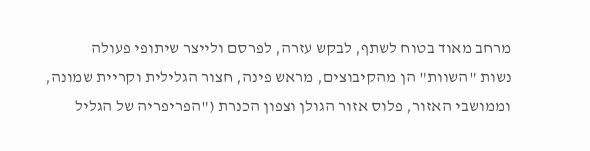מרחב מאוד בטוח לשתף, לבקש עזרה, לפרסם ולייצר שיתופי פעולה
נשות "השוות" הן מהקיבוצים, מראש פינה, חצור הגלילית וקריית שמונה, וממושבי האזור, פלוס אזור הגולן וצפון הכנרת ("הפריפריה של הגליל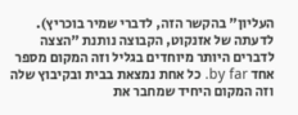העליון" בהקשר הזה, לדברי שמיר בוכריץ). לדעתה של אזנקוט, הקבוצה נותנת "הצצה לדברים היותר מיוחדים בגליל וזה המקום מספר אחד by far. כל אחת נמצאת בבית ובקיבוץ שלה וזה המקום היחיד שמחבר את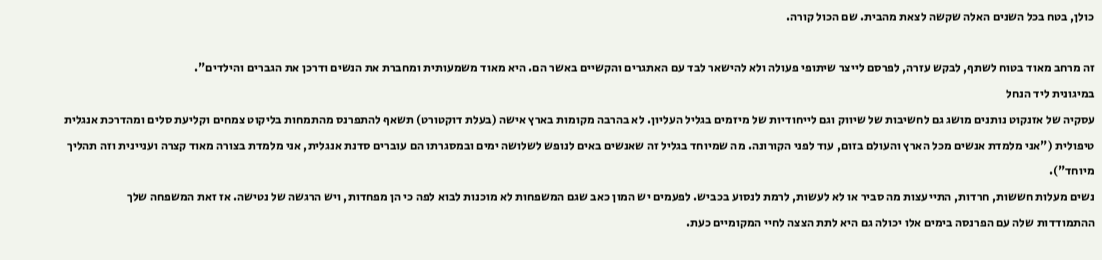כולן, בטח בכל השנים האלה שקשה לצאת מהבית. שם הכול קורה.

זה מרחב מאוד בטוח לשתף, לבקש עזרה, לפרסם לייצר שיתופי פעולה ולא להישאר לבד עם האתגרים והקשיים באשר הם. היא מאוד משמעותית ומחברת את הנשים ודרכן את הגברים והילדים".
במיגונית ליד הנחל
עסקיה של אזנקוט נותנים מושג גם לחשיבות של שיווק וגם לייחודיות של מיזמים בגליל העליון. לא בהרבה מקומות בארץ אישה (בעלת דוקטורט) תשאף להתפרנס מהתמחות בליקוט צמחים וקליעת סלים ומהדרכת אנגלית טיפולית ("אני מלמדת אנשים מכל הארץ והעולם בזום, עוד לפני הקורונה. מה שמיוחד בגליל זה שאנשים באים לנופש לשלושה ימים ובמסגרתו הם עוברים סדנת אנגלית, אני מלמדת בצורה מאוד קצרה ועניינית וזה תהליך מיוחד").
נשים מעלות חששות, חרדות, התייעצות מה סביר או לא לעשות, לרמת לנסוע בכביש. לפעמים יש המון כאב שגם המשפחות לא מוכנות לבוא לפה כי הן מפחדות, ויש הרגשה של נטישה. אז זאת המשפחה שלך
ההתמודדות שלה עם הפרנסה בימים אלו יכולה גם היא לתת הצצה לחיי המקומיים כעת.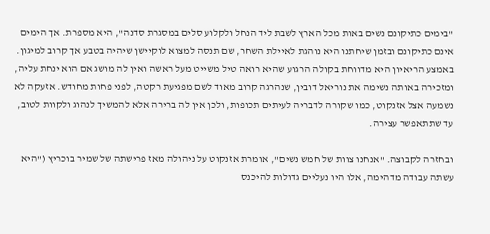"בימים כתיקונם נשים באות מכל הארץ לשבת ליד הנחל ולקלוע סלים במסגרת סדנה", היא מספרת. אך הימים אינם כתיקונם ובזמן שיחתנו היא נוהגת לאיילת השחר, שם תנסה למצוא לוקיישן שיהיה בטבע אך קרוב למיגון. באמצע הריאיון היא מדווחת בקולה הרגוע שהיא רואה טיל משייט מעל ראשה ואין לה מושג אם הוא ינחת עליה, ומזכירה באותה נשימה את נוריאל דובין, שנהרגה קרוב מאוד לשם מפגיעת רקטה, לפני פחות מחודש. אזעקה לא נשמעה אצל אזנקוט, כמו שקורה לדבריה לעיתים תכופות, ולכן אין לה ברירה אלא להמשיך לנהוג ולקוות לטוב, עד שתתאפשר עצירה.

ובחזרה לקבוצה. "אנחנו צוות של חמש נשים", אומרת אזנקוט על ניהולה מאז פרישתה של שמיר בוכריץ ("היא עשתה עבודה מדהימה, אלו היו נעליים גדולות להיכנס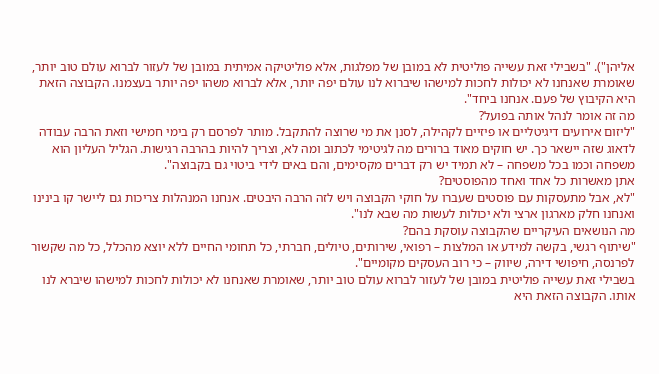אליהן"). "בשבילי זאת עשייה פוליטית לא במובן של מפלגות, אלא פוליטיקה אמיתית במובן של לעזור לברוא עולם טוב יותר, שאומרת שאנחנו לא יכולות לחכות למישהו שיברוא לנו עולם יפה יותר, אלא לברוא משהו יפה יותר בעצמנו. הקבוצה הזאת היא הקיבוץ של פעם. אנחנו ביחד".
מה זה אומר לנהל אותה בפועל?
"ליזום אירועים דיגיטליים או פיזיים לקהילה, לסנן את מי שרוצה להתקבל. מותר לפרסם רק בימי חמישי וזאת הרבה עבודה לדאוג שזה יישאר כך. יש חוקים מאוד ברורים מה לגיטימי לכתוב ומה לא, וצריך להיות בהרבה רגישות. הגליל העליון הוא משפחה וכמו בכל משפחה – לא תמיד יש רק דברים מקסימים, והם באים לידי ביטוי גם בקבוצה".
אתן מאשרות כל אחד ואחד מהפוסטים?
"לא, אבל מתעסקות עם פוסטים שעברו על חוקי הקבוצה ויש לזה הרבה היבטים. אנחנו המנהלות צריכות גם ליישר קו בינינו ואנחנו חלק מארגון ארצי ולא יכולות לעשות מה שבא לנו".
מה הנושאים העיקריים שהקבוצה עוסקת בהם?
"שיתוף רגשי, בקשה למידע או המלצות – רפואי, שירותים, טיולים, חברתי, כל תחומי החיים ללא יוצא מהכלל, כל מה שקשור לפרנסה, חיפושי דירה, שיווק – כי רוב העסקים מקומיים".
בשבילי זאת עשייה פוליטית במובן של לעזור לברוא עולם טוב יותר, שאומרת שאנחנו לא יכולות לחכות למישהו שיברא לנו אותו. הקבוצה הזאת היא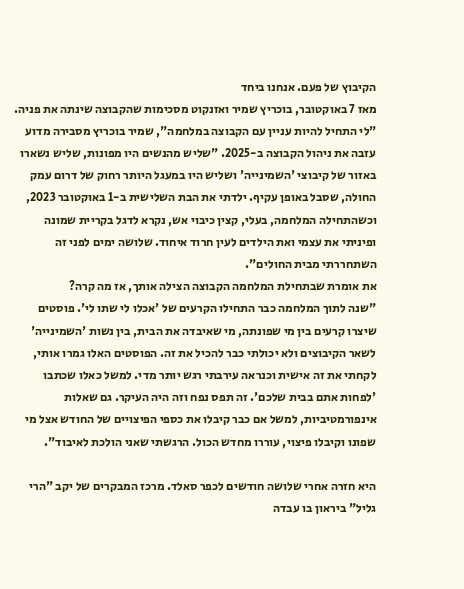הקיבוץ של פעם. אנחנו ביחד
מאז 7 באוקטובר, בוכריץ שמיר ואזנקוט מסכימות שהקבוצה שינתה את פניה. "לי התחיל להיות עניין עם הקבוצה במלחמה", שמיר בוכריץ מסבירה מדוע עזבה את ניהול הקבוצה ב-2025. "שליש מהנשים היו מפונות, שליש נשארו באזור של קיבוצי 'השמינייה' ושליש היו במעגל היותר רחוק של דרום עמק החולה, שסבל באופן עקיף. ילדתי את הבת השלישית ב-1 באוקטובר 2023, וכשהתחילה המלחמה, בעלי, קצין כיבוי אש, נקרא לדגל בקריית שמונה ופיניתי את עצמי ואת הילדים לעין חרוד איחוד. שלושה ימים לפני זה השתחררתי מבית החולים".
את אומרת שבתחילת המלחמה הקבוצה הצילה אותך, אז מה קרה?
"שנה לתוך המלחמה כבר התחילו הקרעים של 'אכלו לי שתו לי'. פוסטים שיצרו קרעים בין מי שפונתה, מי שאיבדה את הבית, בין נשות 'השמינייה' לשאר הקיבוצים ולא יכולתי כבר להכיל את זה. הפוסטים האלו גמרו אותי, לקחתי את זה אישית וכנראה עירבתי רגש יותר מדי. למשל כאלו שכתבו 'לפחות אתם בבית שלכם'. זה תפס נפח וזה היה העיקר. גם שאלות אינפורמטיביות, למשל אם כבר קיבלו את כספי הפיצויים של החודש אצל מי שפונו וקיבלו פיצוי, עוררו מחדש הכול. הרגשתי שאני הולכת לאיבוד".

היא חזרה אחרי שלושה חודשים לכפר סאלד. מרכז המבקרים של יקב "הרי גליל" ביראון בו עבדה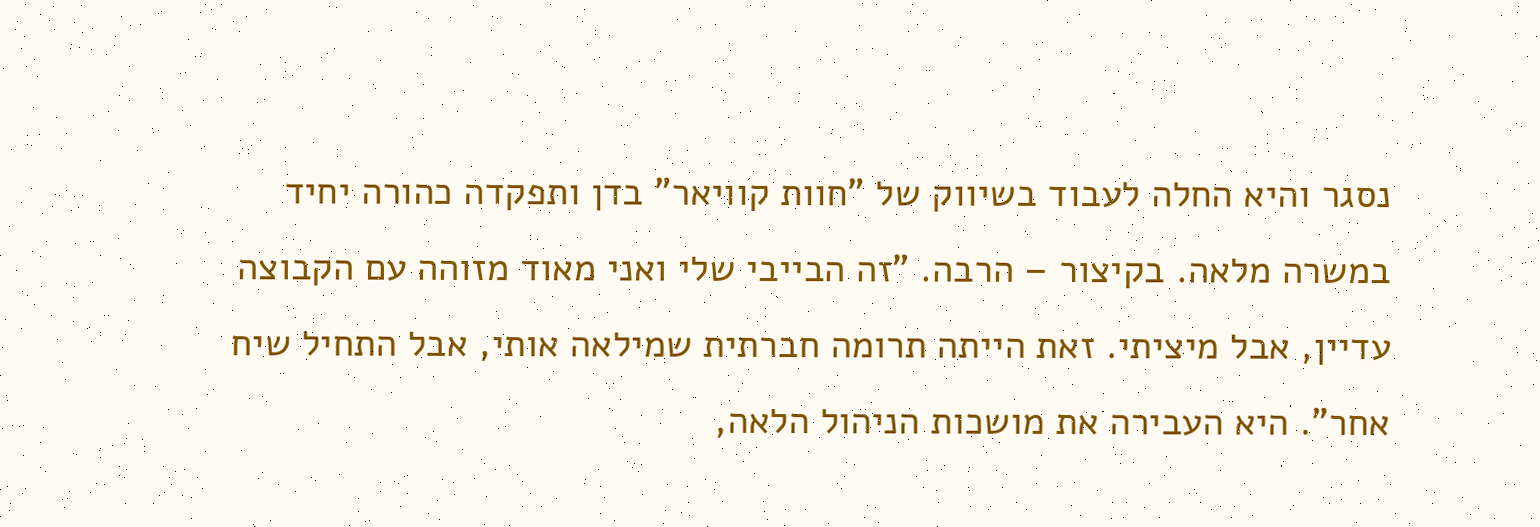נסגר והיא החלה לעבוד בשיווק של "חוות קוויאר" בדן ותפקדה כהורה יחיד במשרה מלאה. בקיצור – הרבה. "זה הבייבי שלי ואני מאוד מזוהה עם הקבוצה עדיין, אבל מיציתי. זאת הייתה תרומה חברתית שמילאה אותי, אבל התחיל שיח אחר". היא העבירה את מושכות הניהול הלאה,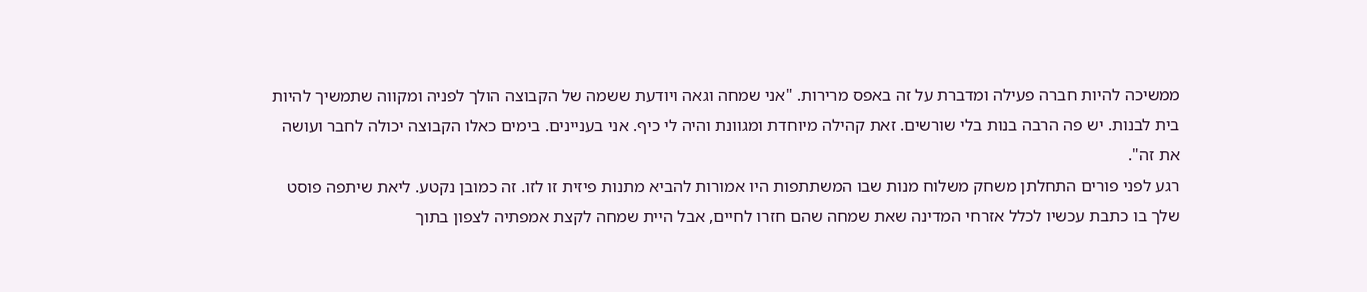ממשיכה להיות חברה פעילה ומדברת על זה באפס מרירות. "אני שמחה וגאה ויודעת ששמה של הקבוצה הולך לפניה ומקווה שתמשיך להיות בית לבנות. יש פה הרבה בנות בלי שורשים. זאת קהילה מיוחדת ומגוונת והיה לי כיף. אני בעניינים. בימים כאלו הקבוצה יכולה לחבר ועושה את זה".
רגע לפני פורים התחלתן משחק משלוח מנות שבו המשתתפות היו אמורות להביא מתנות פיזית זו לזו. זה כמובן נקטע. ליאת שיתפה פוסט שלך בו כתבת עכשיו לכלל אזרחי המדינה שאת שמחה שהם חזרו לחיים, אבל היית שמחה לקצת אמפתיה לצפון בתוך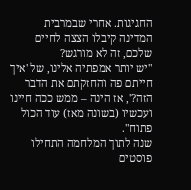החגיגות. אחרי שבמרבית המדינה קיבלו הצצה לחיים שלכם, זה לא מורגש?
"יש יותר אמפתיה אלינו, של 'איך חייתם פה והחזקתם את הדבר הזה?', אז הינה – ממש ככה חיינו ועכשיו (בשונה מאז) עוד הכול פתוח".
שנה לתוך המלחמה התחילו פוסטים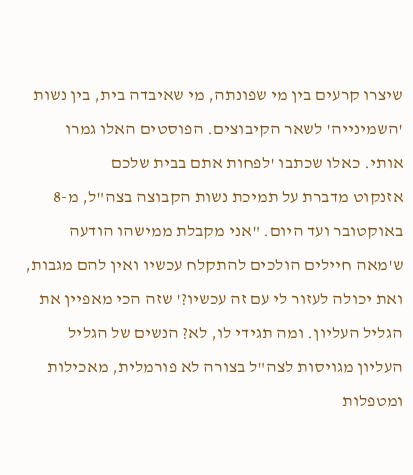שיצרו קרעים בין מי שפונתה, מי שאיבדה בית, בין נשות 'השמינייה' לשאר הקיבוצים. הפוסטים האלו גמרו אותי. כאלו שכתבו 'לפחות אתם בבית שלכם
אזנקוט מדברת על תמיכת נשות הקבוצה בצה"ל, מ-8 באוקטובר ועד היום. "אני מקבלת ממישהו הודעה ש'מאה חיילים הולכים להתקלח עכשיו ואין להם מגבות, ואת יכולה לעזור לי עם זה עכשיו?' שזה הכי מאפיין את הגליל העליון. ומה תגידי לו, לא? הנשים של הגליל העליון מגויסות לצה"ל בצורה לא פורמלית, מאכילות ומטפלות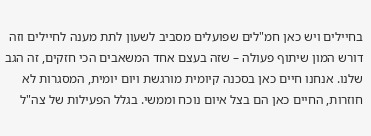בחיילים ויש כאן חמ"לים שפועלים מסביב לשעון לתת מענה לחיילים וזה דורש המון שיתוף פעולה – שזה בעצם אחד המשאבים הכי חזקים, זה הגב שלנו. אנחנו חיים כאן בסכנה קיומית מורגשת ויום יומית, המסגרות לא חוזרות, החיים כאן הם בצל איום נוכח וממשי. בגלל הפעילות של צה"ל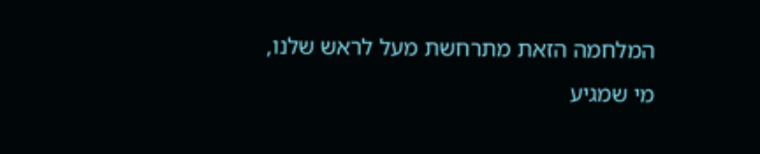המלחמה הזאת מתרחשת מעל לראש שלנו, מי שמגיע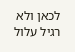לכאן ולא רגיל עלול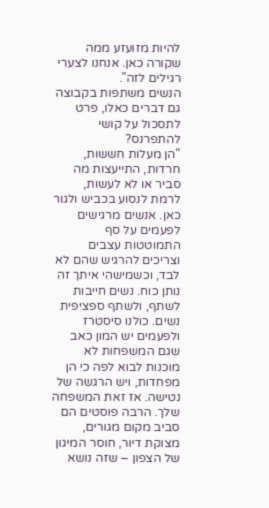להיות מזועזע ממה שקורה כאן. אנחנו לצערי רגילים לזה".
הנשים משתפות בקבוצה גם דברים כאלו, פרט לתסכול על קושי להתפרנס?
"הן מעלות חששות, חרדות, התייעצות מה סביר או לא לעשות, לרמת לנסוע בכביש ולגור כאן. אנשים מרגישים לפעמים על סף התמוטטות עצבים וצריכים להרגיש שהם לא לבד, וכשמישהי איתך זה נותן כוח. נשים חייבות לשתף, ולשתף ספציפית נשים. כולנו סיסטרז ולפעמים יש המון כאב שגם המשפחות לא מוכנות לבוא לפה כי הן מפחדות, ויש הרגשה של נטישה. אז זאת המשפחה שלך. הרבה פוסטים הם סביב מקום מגורים, מצוקת דיור, חוסר המיגון של הצפון – שזה נושא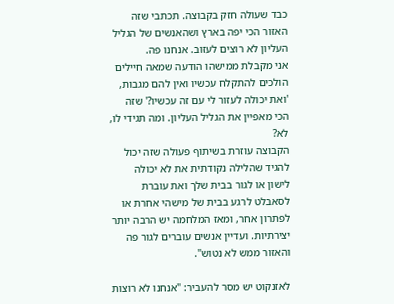כבד שעולה חזק בקבוצה. תכתבי שזה האזור הכי יפה בארץ ושהאנשים של הגליל העליון לא רוצים לעזוב. אנחנו פה.
אני מקבלת ממישהו הודעה שמאה חיילים הולכים להתקלח עכשיו ואין להם מגבות, 'ואת יכולה לעזור לי עם זה עכשיו?' שזה הכי מאפיין את הגליל העליון. ומה תגידי לו, לא?
הקבוצה עוזרת בשיתוף פעולה שזה יכול להגיד שהלילה נקודתית את לא יכולה לישון או לגור בבית שלך ואת עוברת לסאבלט לרגע בבית של מישהי אחרת או לפתרון אחר, ומאז המלחמה יש הרבה יותר יצירתיות. ועדיין אנשים עוברים לגור פה והאזור ממש לא נטוש".

לאזנקוט יש מסר להעביר: "אנחנו לא רוצות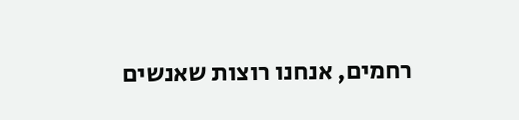רחמים, אנחנו רוצות שאנשים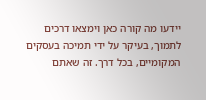יידעו מה קורה כאן וימצאו דרכים לתמוך, בעיקר על ידי תמיכה בעסקים המקומיים, בכל דרך. זה שאתם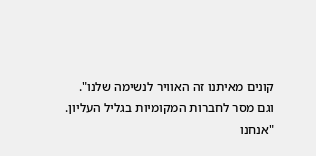קונים מאיתנו זה האוויר לנשימה שלנו".
וגם מסר לחברות המקומיות בגליל העליון.
"אנחנו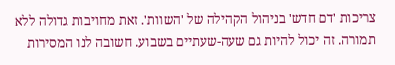צריכות 'דם חדש' בניהול הקהילה של 'השוות'. זאת מחויבות גדולה ללא תמורה. זה יכול להיות גם שעה-שעתיים בשבוע. חשובה לנו המסירות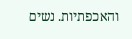והאכפתיות. נשים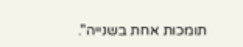תומכות אחת בשנייה".